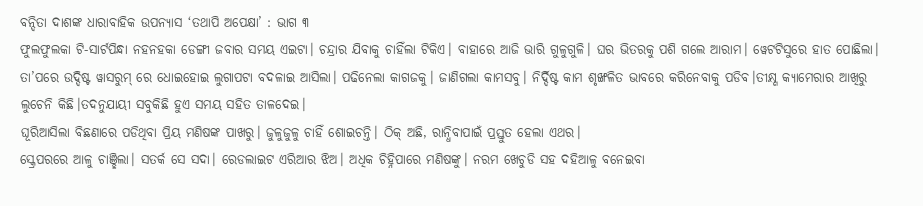ବନ୍ଦିତା ଦାଶଙ୍କ ଧାରାବାହିକ ଉପନ୍ୟାସ ‘ତଥାପି ଅପେକ୍ଷା’ : ଭାଗ ୩
ଫୁଲଫୁଲକା ଟି-ସାର୍ଟପିନ୍ଧା ନହନହକା ଡେଙ୍ଗୀ ଜବାର ସମୟ ଏଇଟା। ଚନ୍ଦ୍ରାର ଯିବାକୁ ଚାହିଁଲା ଟିକିଏ। ବାହାରେ ଆଜି ଭାରି ଗୁଳୁଗୁଳି। ଘର ଭିତରକୁ ପଶି ଗଲେ ଆରାମ। ୱେଟଟିସୁରେ ହାତ ପୋଛିଲା। ତା’ପରେ ଉଦ୍ଦିଷ୍ଟ ୱାସରୁମ୍ ରେ ଧୋଇହୋଇ ଲୁଗାପଟା ବଦଳାଇ ଆସିଲା। ପଢିନେଲା କାଗଜକୁ। ଜାଣିଗଲା କାମସବୁ। ନିର୍ଦ୍ଦିଷ୍ଟ କାମ ଶୃଙ୍ଖଳିତ ଭାବରେ କରିନେବାକୁ ପଡିବ।ତୀକ୍ଷ୍ଣ କ୍ୟାମେରାର ଆଖିରୁ ଲୁଚେନି କିଛି।ତଦନୁଯାୟୀ ସବୁକିଛି ହୁଏ ସମୟ ସହିତ ତାଳଦେଇ।
ଘୂରିଆସିଲା ବିଛଣାରେ ପଡିଥିବା ପ୍ରିୟ ମଣିଷଙ୍କ ପାଖରୁ। ଜୁଳୁଜୁଳୁ ଚାହିଁ ଶୋଇଚନ୍ତି। ଠିକ୍ ଅଛି, ରାନ୍ଧିବାପାଇଁ ପ୍ରସ୍ତୁତ ହେଲା ଏଥର।
ସ୍କ୍ରେପରରେ ଆଳୁ ଚାଞ୍ଛିଲା। ସତର୍କ ସେ ସଦା। ରେଡଲାଇଟ ଏରିଆର ଝିଅ। ଅଧିକ ଚିହ୍ନିପାରେ ମଣିଷଙ୍କୁ। ନରମ ଖେଚୁଡି ସହ ଦହିଆଳୁ ବନେଇବା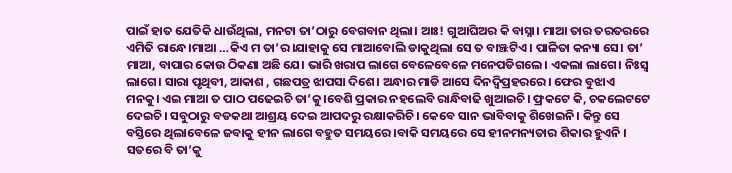ପାଇଁ ହାତ ଯେତିକି ଧାଉଁଥିଲା, ମନଟା ତା’ଠାରୁ ବେଗବାନ ଥିଲା। ଆଃ! ଗୁଆଘିଅର କି ବାସ୍ନା। ମାଆ ତାର ତରତରରେ ଏମିତି ରାନ୍ଧେ।ମାଆ …କିଏ ମ ତା’ର।ଯାହାକୁ ସେ ମାଆବୋଲି ଡାକୁଥିଲା ସେ ତ ବାଞ୍ଝଟିଏ। ପାଳିତା କନ୍ୟା ସେ। ତା’ ମାଆ, ବାପାର କୋଉ ଠିକଣା ଅଛି ଯେ। ଭାରି ଖରାପ ଲାଗେ ବେଳେବେଳେ ମନେପଡିଗଲେ। ଏକଲା ଲାଗେ। ନିଃସ୍ବ ଲାଗେ। ସାରା ପୃଥିବୀ, ଆକାଶ , ଗଛପତ୍ର ଝାପସା ଦିଶେ। ଅନ୍ଧାର ମାଡି ଆସେ ଦିନଦ୍ବିପ୍ରହରରେ। ଫେର ବୁଝାଏ ମନକୁ। ଏଇ ମାଆ ତ ପାଠ ପଢେଇଚି ତା’କୁ।ବେଶି ପ୍ରକାର ନହଲେବି ରାନ୍ଧିବାଢି ଖୁଆଇଚି। ଫ୍ରକଟେ କି, ଚକଲେଟଟେ ଦେଇଚି। ସବୁଠାରୁ ବଡକଥା ଆଶ୍ରୟ ଦେଇ ଆପଦରୁ ରକ୍ଷାକରିଚି। କେବେ ସାନ ଭାବିବାକୁ ଶିଖେଇନି। କିନ୍ତୁ ସେ ବସ୍ତିରେ ଥିଲାବେଳେ ଜବାକୁ ହୀନ ଲାଗେ ବହୁତ ସମୟରେ ।ବାକି ସମୟରେ ସେ ହୀନମନ୍ୟତାର ଶିକାର ହୁଏନି ।
ସତରେ ବି ତା’କୁ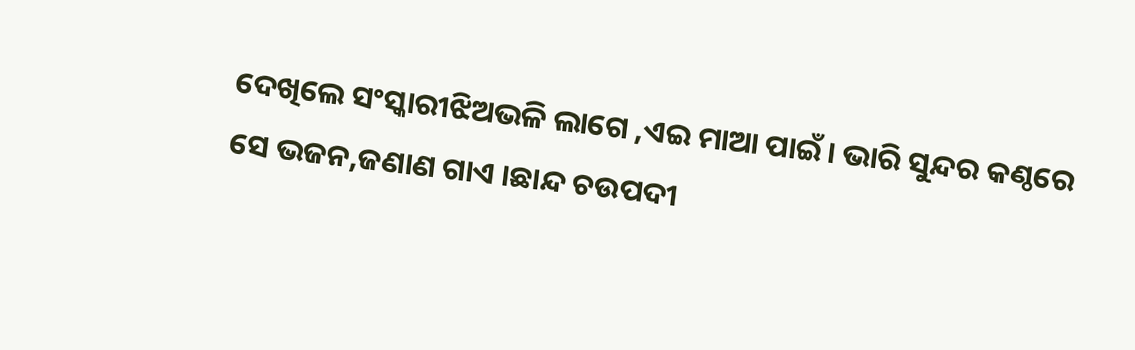ଦେଖିଲେ ସଂସ୍କାରୀଝିଅଭଳି ଲାଗେ ,ଏଇ ମାଆ ପାଇଁ। ଭାରି ସୁନ୍ଦର କଣ୍ଠରେ ସେ ଭଜନ,ଜଣାଣ ଗାଏ ।ଛାନ୍ଦ ଚଉପଦୀ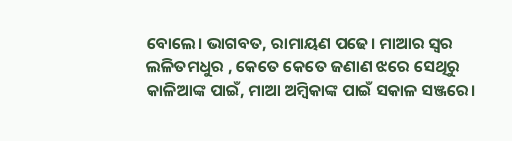ବୋଲେ। ଭାଗବତ, ରାମାୟଣ ପଢେ। ମାଆର ସ୍ବର ଲଳିତମଧୁର , କେତେ କେତେ ଜଣାଣ ଝରେ ସେଥିରୁ କାଳିଆଙ୍କ ପାଇଁ, ମାଆ ଅମ୍ବିକାଙ୍କ ପାଇଁ ସକାଳ ସଞ୍ଜରେ।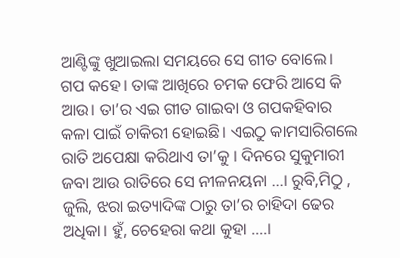ଆଣ୍ଟିଙ୍କୁ ଖୁଆଇଲା ସମୟରେ ସେ ଗୀତ ବୋଲେ। ଗପ କହେ। ତାଙ୍କ ଆଖିରେ ଚମକ ଫେରି ଆସେ କି ଆଉ। ତା’ର ଏଇ ଗୀତ ଗାଇବା ଓ ଗପକହିବାର କଳା ପାଇଁ ଚାକିରୀ ହୋଇଛି। ଏଇଠୁ କାମସାରିଗଲେ ରାତି ଅପେକ୍ଷା କରିଥାଏ ତା’କୁ । ଦିନରେ ସୁକୁମାରୀ ଜବା ଆଉ ରାତିରେ ସେ ନୀଳନୟନା …। ରୁବି,ମିଠୁ , ଜୁଲି, ଝରା ଇତ୍ୟାଦିଙ୍କ ଠାରୁ ତା’ର ଚାହିଦା ଢେର ଅଧିକା। ହୁଁ, ଚେହେରା କଥା କୁହା ….।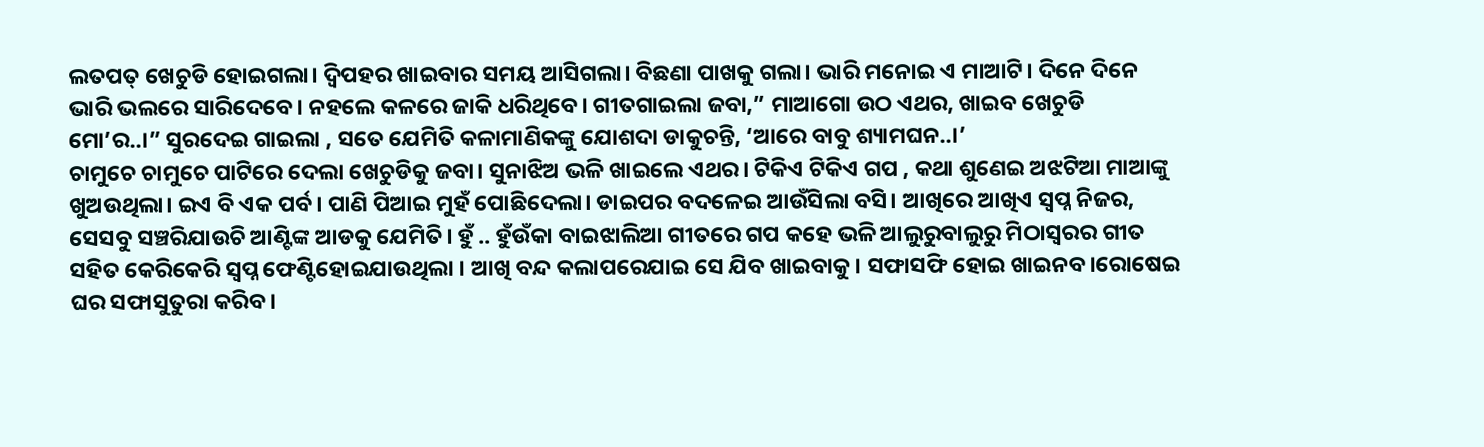ଲତପତ୍ ଖେଚୁଡି ହୋଇଗଲା। ଦ୍ବିପହର ଖାଇବାର ସମୟ ଆସିଗଲା। ବିଛଣା ପାଖକୁ ଗଲା। ଭାରି ମନୋଇ ଏ ମାଆଟି। ଦିନେ ଦିନେ ଭାରି ଭଲରେ ସାରିଦେବେ। ନହଲେ କଳରେ ଜାକି ଧରିଥିବେ। ଗୀତଗାଇଲା ଜବା,” ମାଆଗୋ ଉଠ ଏଥର, ଖାଇବ ଖେଚୁଡି ମୋ’ର..।” ସୁରଦେଇ ଗାଇଲା , ସତେ ଯେମିତି କଳାମାଣିକଙ୍କୁ ଯୋଶଦା ଡାକୁଚନ୍ତି, ‘ଆରେ ବାବୁ ଶ୍ୟାମଘନ..।’
ଚାମୁଚେ ଚାମୁଚେ ପାଟିରେ ଦେଲା ଖେଚୁଡିକୁ ଜବା। ସୁନାଝିଅ ଭଳି ଖାଇଲେ ଏଥର। ଟିକିଏ ଟିକିଏ ଗପ , କଥା ଶୁଣେଇ ଅଝଟିଆ ମାଆଙ୍କୁ ଖୁଅଉଥିଲା। ଇଏ ବି ଏକ ପର୍ବ। ପାଣି ପିଆଇ ମୁହଁ ପୋଛିଦେଲା। ଡାଇପର ବଦଳେଇ ଆଉଁସିଲା ବସି। ଆଖିରେ ଆଖିଏ ସ୍ବପ୍ନ ନିଜର, ସେସବୁ ସଞ୍ଚରିଯାଉଚି ଆଣ୍ଟିଙ୍କ ଆଡକୁ ଯେମିତି। ହୁଁ .. ହୁଁଉଁକା ବାଇଝାଲିଆ ଗୀତରେ ଗପ କହେ ଭଳି ଆଲୁରୁବାଲୁରୁ ମିଠାସ୍ବରର ଗୀତ ସହିତ କେରିକେରି ସ୍ବପ୍ନ ଫେଣ୍ଟିହୋଇଯାଉଥିଲା । ଆଖି ବନ୍ଦ କଲାପରେଯାଇ ସେ ଯିବ ଖାଇବାକୁ। ସଫାସଫି ହୋଇ ଖାଇନବ।ରୋଷେଇ ଘର ସଫାସୁତୁରା କରିବ।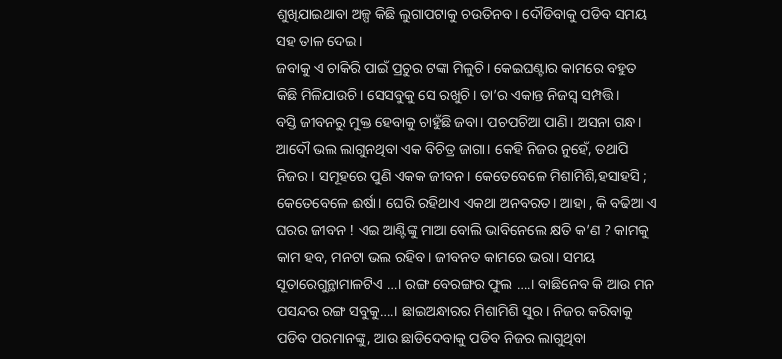ଶୁଖିଯାଇଥାବା ଅଳ୍ପ କିଛି ଲୁଗାପଟାକୁ ଚଉତିନବ। ଦୌଡିବାକୁ ପଡିବ ସମୟ ସହ ତାଳ ଦେଇ।
ଜବାକୁ ଏ ଚାକିରି ପାଇଁ ପ୍ରଚୁର ଟଙ୍କା ମିଳୁଚି। କେଇଘଣ୍ଟାର କାମରେ ବହୁତ କିଛି ମିଳିଯାଉଚି। ସେସବୁକୁ ସେ ରଖୁଚି। ତା’ର ଏକାନ୍ତ ନିଜସ୍ବ ସମ୍ପତ୍ତି।
ବସ୍ତି ଜୀବନରୁ ମୁକ୍ତ ହେବାକୁ ଚାହୁଁଛି ଜବା। ପଚପଚିଆ ପାଣି। ଅସନା ଗନ୍ଧ। ଆଦୌ ଭଲ ଲାଗୁନଥିବା ଏକ ବିଚିତ୍ର ଜାଗା। କେହି ନିଜର ନୁହେଁ, ତଥାପି ନିଜର। ସମୂହରେ ପୁଣି ଏକକ ଜୀବନ। କେତେବେଳେ ମିଶାମିଶି,ହସାହସି ; କେତେବେଳେ ଈର୍ଷା। ଘେରି ରହିଥାଏ ଏକଥା ଅନବରତ। ଆହା , କି ବଢିଆ ଏ ଘରର ଜୀବନ ! ଏଇ ଆଣ୍ଟିଙ୍କୁ ମାଆ ବୋଲି ଭାବିନେଲେ କ୍ଷତି କ’ଣ ? କାମକୁ କାମ ହବ, ମନଟା ଭଲ ରହିବ। ଜୀବନତ କାମରେ ଭରା। ସମୟ ସୂତାରେଗୁନ୍ଥାମାଳଟିଏ …। ରଙ୍ଗ ବେରଙ୍ଗର ଫୁଲ ….। ବାଛିନେବ କି ଆଉ ମନ ପସନ୍ଦର ରଙ୍ଗ ସବୁକୁ….। ଛାଇଅନ୍ଧାରର ମିଶାମିଶି ସୁର। ନିଜର କରିବାକୁ ପଡିବ ପରମାନଙ୍କୁ, ଆଉ ଛାଡିଦେବାକୁ ପଡିବ ନିଜର ଲାଗୁଥିବା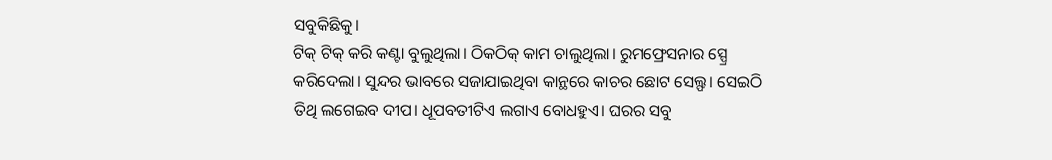ସବୁକିଛିକୁ।
ଟିକ୍ ଟିକ୍ କରି କଣ୍ଟା ବୁଲୁଥିଲା। ଠିକଠିକ୍ କାମ ଚାଲୁଥିଲା। ରୁମଫ୍ରେସନାର ସ୍ପ୍ରେ କରିଦେଲା। ସୁନ୍ଦର ଭାବରେ ସଜାଯାଇଥିବା କାନ୍ଥରେ କାଚର ଛୋଟ ସେଲ୍ଫ। ସେଇଠି ତିଥି ଲଗେଇବ ଦୀପ। ଧୂପବତୀଟିଏ ଲଗାଏ ବୋଧହୁଏ। ଘରର ସବୁ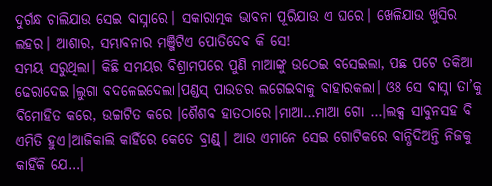ଦୁର୍ଗନ୍ଧ ଚାଲିଯାଉ ସେଇ ବାସ୍ନାରେ। ସକାରାତ୍ମକ ଭାବନା ପୂରିଯାଉ ଏ ଘରେ। ଖେଳିଯାଉ ଖୁସିର ଲହର। ଆଶାର, ସମ୍ଭାବନାର ମଞ୍ଜିଟିଏ ପୋତିଦେବ କି ସେ!
ସମୟ ସରୁଥିଲା। କିଛି ସମୟର ବିଶ୍ରାମପରେ ପୁଣି ମାଆଙ୍କୁ ଉଠେଇ ବସେଇଲା, ପଛ ପଟେ ତକିଆ ଢେରାଦେଇ।ଲୁଗା ବଦଳେଇଦେଲା।ପଣ୍ଡସ୍ ପାଉଡର ଲଗେଇବାକୁ ବାହାରକଲା। ଓଃ ସେ ବାସ୍ନା ତା’କୁ ବିମୋହିତ କରେ, ଉଚ୍ଚାଟିତ କରେ ।ଶୈଶବ ହାତଠାରେ।ମାଆ…ମାଆ ଗୋ …।ଲକ୍ସ ସାବୁନସହ ବି ଏମିତି ହୁଏ।ଆଜିକାଲି କାହିଁରେ କେତେ ବ୍ରାଣ୍ଡ୍। ଆଉ ଏମାନେ ସେଇ ଗୋଟିକରେ ବାନ୍ଧିଦିଅନ୍ତି ନିଜକୁ କାହିଁକି ଯେ…।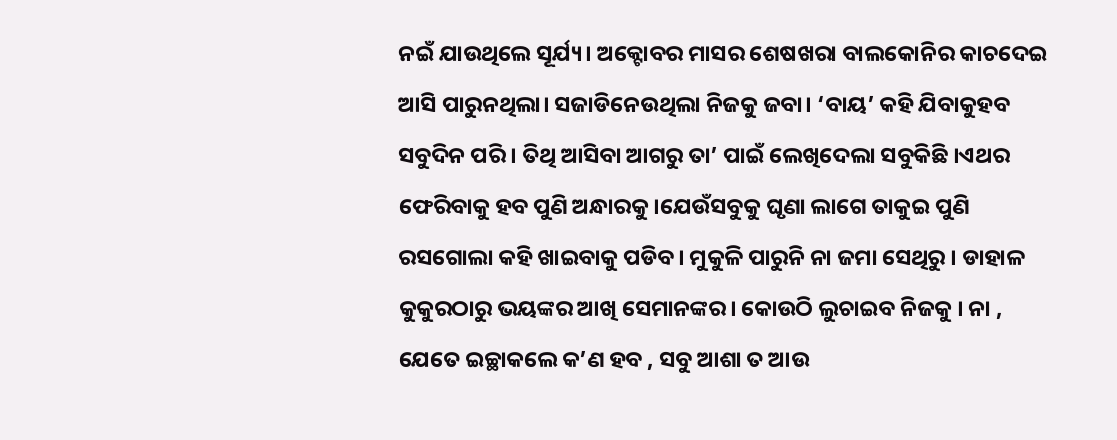ନଇଁ ଯାଉଥିଲେ ସୂର୍ଯ୍ୟ। ଅକ୍ଟୋବର ମାସର ଶେଷଖରା ବାଲକୋନିର କାଚଦେଇ ଆସି ପାରୁନଥିଲା। ସଜାଡିନେଉଥିଲା ନିଜକୁ ଜବା। ‘ବାୟ’ କହି ଯିବାକୁହବ ସବୁଦିନ ପରି । ତିଥି ଆସିବା ଆଗରୁ ତା’ ପାଇଁ ଲେଖିଦେଲା ସବୁକିଛି ।ଏଥର ଫେରିବାକୁ ହବ ପୁଣି ଅନ୍ଧାରକୁ।ଯେଉଁସବୁକୁ ଘୃଣା ଲାଗେ ତାକୁଇ ପୁଣି ରସଗୋଲା କହି ଖାଇବାକୁ ପଡିବ। ମୁକୁଳି ପାରୁନି ନା ଜମା ସେଥିରୁ । ଡାହାଳ କୁକୁରଠାରୁ ଭୟଙ୍କର ଆଖି ସେମାନଙ୍କର। କୋଉଠି ଲୁଚାଇବ ନିଜକୁ । ନା , ଯେତେ ଇଚ୍ଛାକଲେ କ’ଣ ହବ , ସବୁ ଆଶା ତ ଆଉ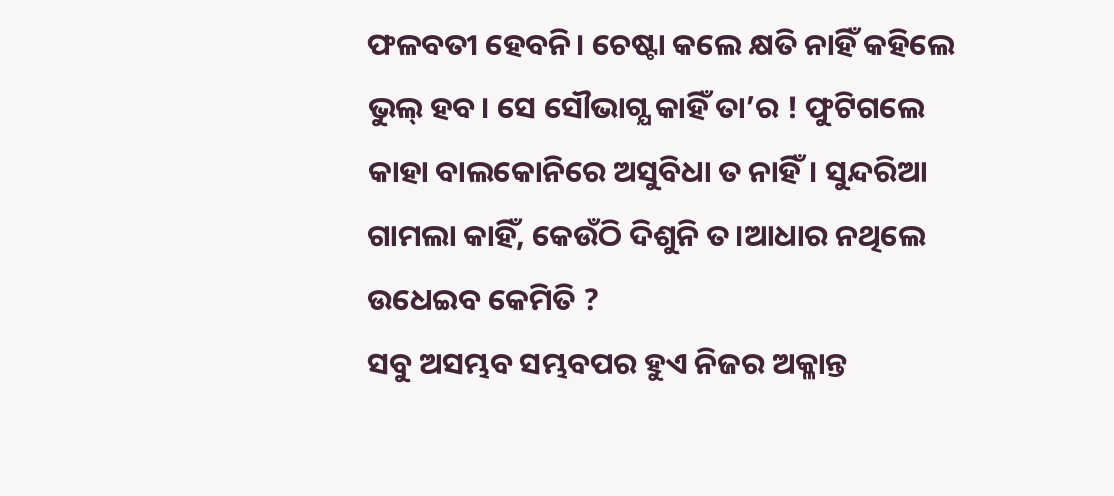ଫଳବତୀ ହେବନି। ଚେଷ୍ଟା କଲେ କ୍ଷତି ନାହିଁ କହିଲେ ଭୁଲ୍ ହବ। ସେ ସୌଭାଗ୍ଯ କାହିଁ ତା’ର ! ଫୁଟିଗଲେ କାହା ବାଲକୋନିରେ ଅସୁବିଧା ତ ନାହିଁ। ସୁନ୍ଦରିଆ ଗାମଲା କାହିଁ, କେଉଁଠି ଦିଶୁନି ତ।ଆଧାର ନଥିଲେ ଉଧେଇବ କେମିତି ?
ସବୁ ଅସମ୍ଭବ ସମ୍ଭବପର ହୁଏ ନିଜର ଅକ୍ଳାନ୍ତ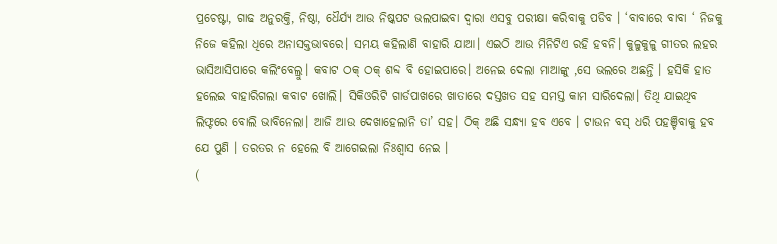ପ୍ରଚେଷ୍ଟା, ଗାଢ ଅନୁରକ୍ତି, ନିଷ୍ଠା, ଧୈର୍ଯ୍ୟ ଆଉ ନିଷ୍କପଟ ଭଲପାଇବା ଦ୍ବାରା ଏସବୁ ପରୀକ୍ଷା କରିବାକୁ ପଡିବ । ‘ବାବାରେ ବାବା ‘ ନିଜକୁ ନିଜେ କହିଲା ଧିରେ ଅନାସକ୍ତଭାବରେ। ସମୟ କହିଲାଣି ବାହାରି ଯାଆ। ଏଇଠି ଆଉ ମିନିଟିଏ ରହି ହବନି। କୁଳୁକୁଳୁ ଗୀତର ଲହର ଭାସିଆସିପାରେ କଲିଂବେଲ୍ରୁ। କବାଟ ଠକ୍ ଠକ୍ ଶବ୍ଦ ବି ହୋଇପାରେ। ଅନେଇ ଦେଲା ମାଆଙ୍କୁ ,ସେ ଭଲରେ ଅଛନ୍ତି । ହସିକି ହାତ ହଲେଇ ବାହାରିଗଲା କବାଟ ଖୋଲି। ସିକିଓରିଟି ଗାର୍ଡପାଖରେ ଖାତାରେ ଦସ୍ତଖତ ସହ ସମସ୍ତ କାମ ସାରିଦେଲା। ତିଥି ଯାଇଥିବ ଲିଫ୍ଟରେ ବୋଲି ଭାବିନେଲା। ଆଜି ଆଉ ଦେଖାହେଲାନି ତା’ ସହ। ଠିକ୍ ଅଛି ସନ୍ଧ୍ୟା ହବ ଏବେ । ଟାଉନ ବସ୍ ଧରି ପହଞ୍ଚିବାକୁ ହବ ଯେ ପୁଣି । ତରତର ନ ହେଲେ ବି ଆଗେଇଲା ନିଃଶ୍ବାସ ନେଇ ।
(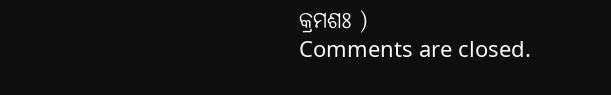କ୍ରମଶଃ )
Comments are closed.